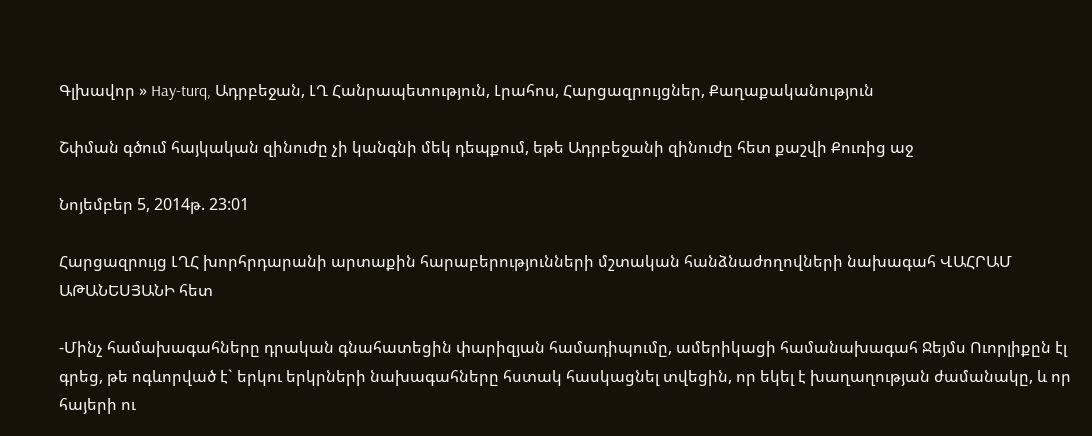Գլխավոր » Hay-turq, Ադրբեջան, ԼՂ Հանրապետություն, Լրահոս, Հարցազրույցներ, Քաղաքականություն

Շփման գծում հայկական զինուժը չի կանգնի մեկ դեպքում, եթե Ադրբեջանի զինուժը հետ քաշվի Քուռից աջ

Նոյեմբեր 5, 2014թ. 23:01

Հարցազրույց ԼՂՀ խորհրդարանի արտաքին հարաբերությունների մշտական հանձնաժողովների նախագահ ՎԱՀՐԱՄ ԱԹԱՆԵՍՅԱՆԻ հետ

-Մինչ համախագահները դրական գնահատեցին փարիզյան համադիպումը, ամերիկացի համանախագահ Ջեյմս Ուորլիքըն էլ գրեց, թե ոգևորված է` երկու երկրների նախագահները հստակ հասկացնել տվեցին, որ եկել է խաղաղության ժամանակը, և որ հայերի ու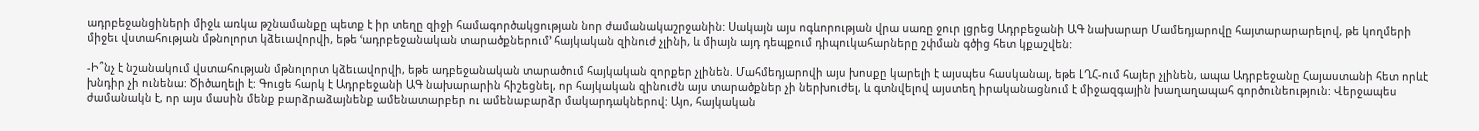ադրբեջանցիների միջև առկա թշնամանքը պետք է իր տեղը զիջի համագործակցության նոր ժամանակաշրջանին: Սակայն այս ոգևորության վրա սառը ջուր լցրեց Ադրբեջանի ԱԳ նախարար Մամեդյարովը հայտարարարելով, թե կողմերի միջեւ վստահության մթնոլորտ կձեւավորվի, եթե ՙադրբեջանական տարածքներում՚ հայկական զինուժ չլինի, և միայն այդ դեպքում դիպուկահարները շփման գծից հետ կքաշվեն:

-Ի՞նչ է նշանակում վստահության մթնոլորտ կձեւավորվի, եթե ադբեջանական տարածում հայկական զորքեր չլինեն. Մահմեդյարովի այս խոսքը կարելի է այսպես հասկանալ, եթե ԼՂՀ-ում հայեր չլինեն, ապա Ադրբեջանը Հայաստանի հետ որևէ խնդիր չի ունենա: Ծիծաղելի է: Գուցե հարկ է Ադրբեջանի ԱԳ նախարարին հիշեցնել, որ հայկական զինուժն այս տարածքներ չի ներխուժել, և գտնվելով այստեղ իրականացնում է միջազգային խաղաղապահ գործունեություն: Վերջապես ժամանակն է, որ այս մասին մենք բարձրաձայնենք ամենատարբեր ու ամենաբարձր մակարդակներով: Այո, հայկական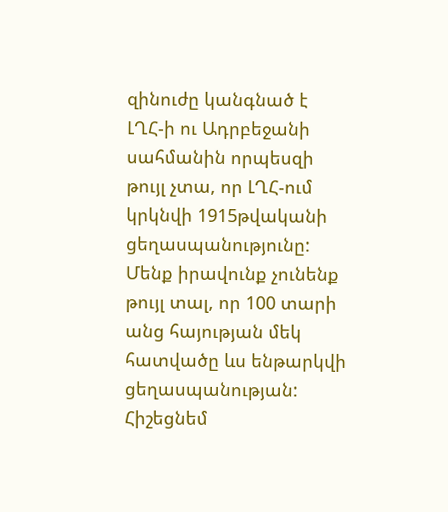զինուժը կանգնած է ԼՂՀ-ի ու Ադրբեջանի սահմանին որպեսզի թույլ չտա, որ ԼՂՀ-ում կրկնվի 1915թվականի ցեղասպանությունը: Մենք իրավունք չունենք թույլ տալ, որ 100 տարի անց հայության մեկ հատվածը ևս ենթարկվի ցեղասպանության: Հիշեցնեմ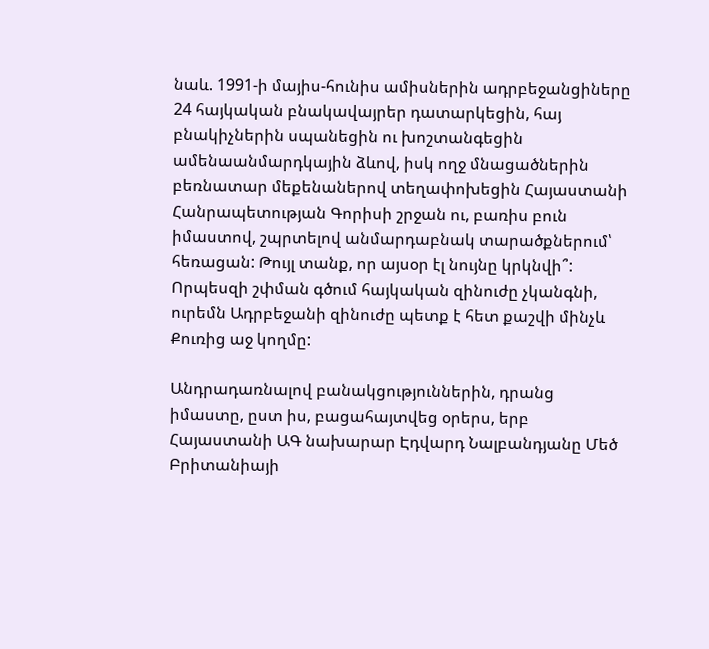նաև. 1991-ի մայիս-հունիս ամիսներին ադրբեջանցիները 24 հայկական բնակավայրեր դատարկեցին, հայ բնակիչներին սպանեցին ու խոշտանգեցին ամենաանմարդկային ձևով, իսկ ողջ մնացածներին բեռնատար մեքենաներով տեղափոխեցին Հայաստանի Հանրապետության Գորիսի շրջան ու, բառիս բուն իմաստով, շպրտելով անմարդաբնակ տարածքներում՝ հեռացան: Թույլ տանք, որ այսօր էլ նույնը կրկնվի՞: Որպեսզի շփման գծում հայկական զինուժը չկանգնի, ուրեմն Ադրբեջանի զինուժը պետք է հետ քաշվի մինչև Քուռից աջ կողմը:

Անդրադառնալով բանակցություններին, դրանց իմաստը, ըստ իս, բացահայտվեց օրերս, երբ Հայաստանի ԱԳ նախարար Էդվարդ Նալբանդյանը Մեծ Բրիտանիայի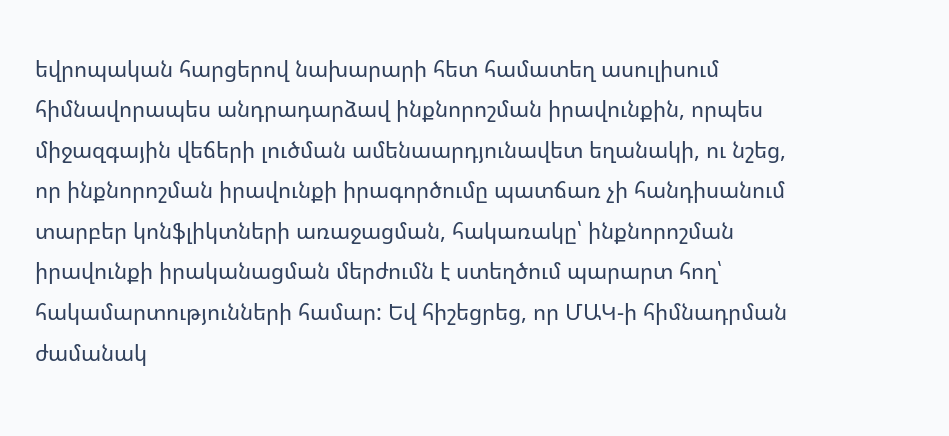եվրոպական հարցերով նախարարի հետ համատեղ ասուլիսում հիմնավորապես անդրադարձավ ինքնորոշման իրավունքին, որպես միջազգային վեճերի լուծման ամենաարդյունավետ եղանակի, ու նշեց, որ ինքնորոշման իրավունքի իրագործումը պատճառ չի հանդիսանում տարբեր կոնֆլիկտների առաջացման, հակառակը՝ ինքնորոշման իրավունքի իրականացման մերժումն է ստեղծում պարարտ հող՝ հակամարտությունների համար: Եվ հիշեցրեց, որ ՄԱԿ-ի հիմնադրման ժամանակ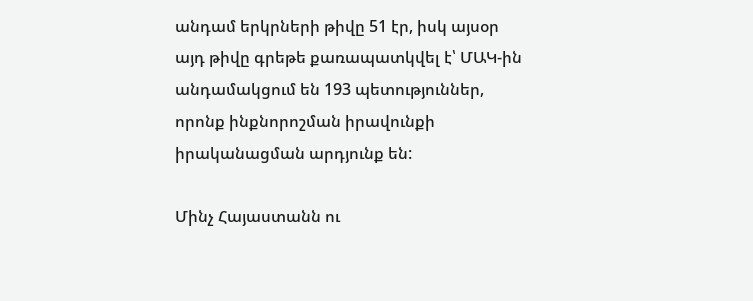անդամ երկրների թիվը 51 էր, իսկ այսօր այդ թիվը գրեթե քառապատկվել է՝ ՄԱԿ-ին անդամակցում են 193 պետություններ, որոնք ինքնորոշման իրավունքի իրականացման արդյունք են:

Մինչ Հայաստանն ու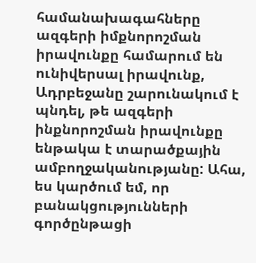համանախագահները ազգերի իմքնորոշման իրավունքը համարում են ունիվերսալ իրավունք, Ադրբեջանը շարունակում է պնդել, թե ազգերի ինքնորոշման իրավունքը ենթակա է տարածքային ամբողջականությանը: Ահա, ես կարծում եմ, որ բանակցությունների գործընթացի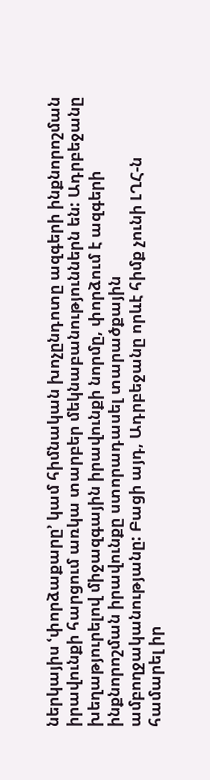ներկայիս ՙփորձաքարը՚ կամ հիմնական խոչընդոտը ազգերի ինքնորոշման իրավունքի հարցում առկա տարբեր մեկնաբանություններն են: Ադրբեջանը խեղաթյուրելով միջազգային իրավունքի նորմը, փորձում է ազգերի ինքնորոշման իրավունքը ստորադասել տարածքային ամբողջականությանը: Բացի այդ, Ադրբեջանը որևէ հիմք չունի ԼՂՀ-ն համարել իր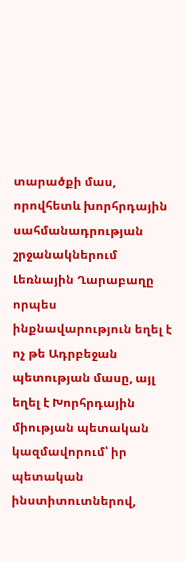տարածքի մաս, որովհետև խորհրդային սահմանադրության շրջանակներում Լեռնային Ղարաբաղը որպես ինքնավարություն եղել է ոչ թե Ադրբեջան պետության մասը, այլ եղել է Խորհրդային միության պետական կազմավորում՝ իր պետական ինստիտուտներով,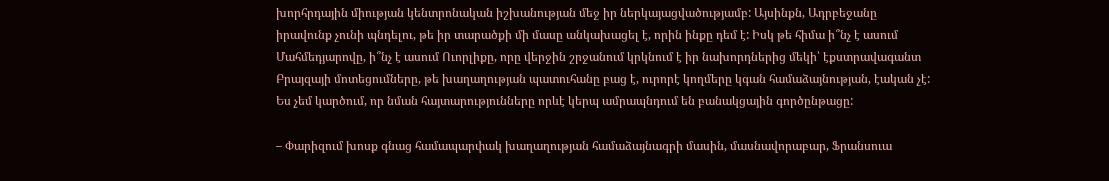խորհրդային միության կենտրոնական իշխանության մեջ իր ներկայացվածությամբ: Այսինքն, Ադրբեջանը իրավունք չունի պնդելու, թե իր տարածքի մի մասը անկախացել է, որին ինքը դեմ է: Իսկ թե հիմա ի՞նչ է ասում Մահմեդյարովը, ի՞նչ է ասում Ուորլիքը, որը վերջին շրջանում կրկնում է իր նախորդներից մեկի՝ էքստրավագանտ Բրայզայի մոտեցումները, թե խաղաղության պատուհանը բաց է, ուրորէ կողմերը կգան համաձայնության, էական չէ: Ես չեմ կարծում, որ նման հայտարությունները որևէ կերպ ամրապնդում են բանակցային գործընթացը:

– Փարիզում խոսք գնաց համապարփակ խաղաղության համաձայնագրի մասին, մասնավորաբար, Ֆրանսուա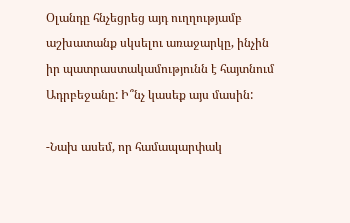Օլանդը հնչեցրեց այդ ուղղությամբ աշխատանք սկսելու առաջարկը, ինչին իր պատրաստակամությունն է հայտնում Ադրբեջանը: Ի՞նչ կասեք այս մասին:

-Նախ ասեմ, որ համապարփակ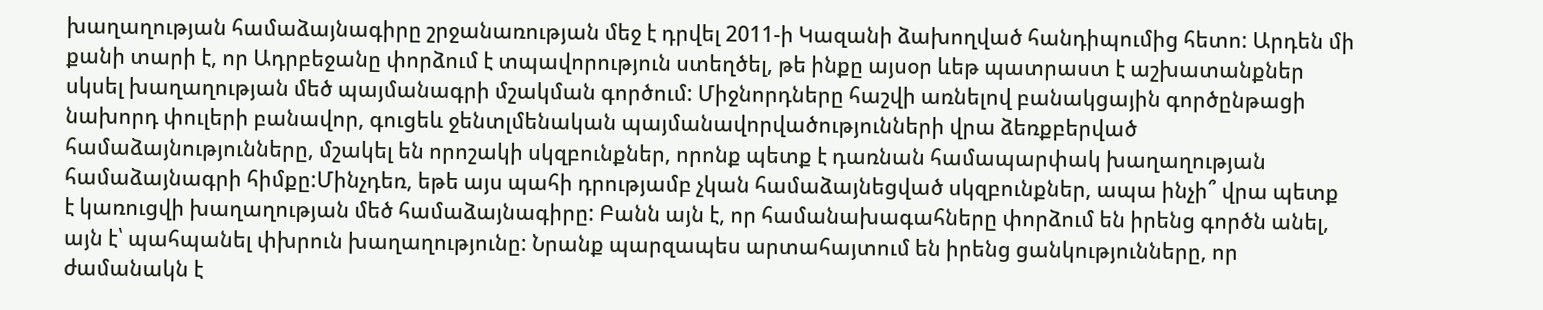խաղաղության համաձայնագիրը շրջանառության մեջ է դրվել 2011-ի Կազանի ձախողված հանդիպումից հետո: Արդեն մի քանի տարի է, որ Ադրբեջանը փորձում է տպավորություն ստեղծել, թե ինքը այսօր ևեթ պատրաստ է աշխատանքներ սկսել խաղաղության մեծ պայմանագրի մշակման գործում: Միջնորդները հաշվի առնելով բանակցային գործընթացի նախորդ փուլերի բանավոր, գուցեև ջենտլմենական պայմանավորվածությունների վրա ձեռքբերված համաձայնությունները, մշակել են որոշակի սկզբունքներ, որոնք պետք է դառնան համապարփակ խաղաղության համաձայնագրի հիմքը:Մինչդեռ, եթե այս պահի դրությամբ չկան համաձայնեցված սկզբունքներ, ապա ինչի՞ վրա պետք է կառուցվի խաղաղության մեծ համաձայնագիրը: Բանն այն է, որ համանախագահները փորձում են իրենց գործն անել, այն է՝ պահպանել փխրուն խաղաղությունը: Նրանք պարզապես արտահայտում են իրենց ցանկությունները, որ ժամանակն է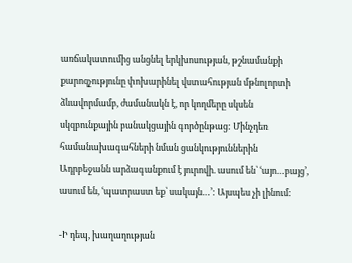առճակատումից անցնել երկխոսության, թշնամանքի քարոզչությունը փոխարինել վստահության մթնոլորտի ձևավորմամբ, ժամանակն է, որ կողմերը սկսեն սկզբունքային բանակցային գործընթաց: Մինչդեռ համանախագահների նման ցանկություններին Ադրբեջանն արձագանքում է յուրովի. ասում են՝ ՙայո…բայց՚, ասում են, ՙպատրաստ եք՝ սակայն…՚: Այսպես չի լինում:

-Ի դեպ, խաղաղության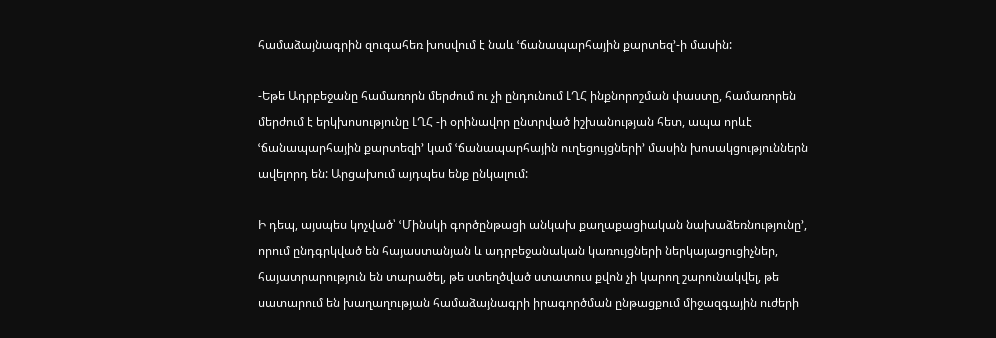համաձայնագրին զուգահեռ խոսվում է նաև ՙճանապարհային քարտեզ՚-ի մասին:

-Եթե Ադրբեջանը համառորն մերժում ու չի ընդունում ԼՂՀ ինքնորոշման փաստը, համառորեն մերժում է երկխոսությունը ԼՂՀ -ի օրինավոր ընտրված իշխանության հետ, ապա որևէ ՙճանապարհային քարտեզի՚ կամ ՙճանապարհային ուղեցույցների՚ մասին խոսակցություններն ավելորդ են: Արցախում այդպես ենք ընկալում:

Ի դեպ, այսպես կոչված՝ ՙՄինսկի գործընթացի անկախ քաղաքացիական նախաձեռնությունը՚, որում ընդգրկված են հայաստանյան և ադրբեջանական կառույցների ներկայացուցիչներ, հայատրարություն են տարածել, թե ստեղծված ստատուս քվոն չի կարող շարունակվել, թե սատարում են խաղաղության համաձայնագրի իրագործման ընթացքում միջազգային ուժերի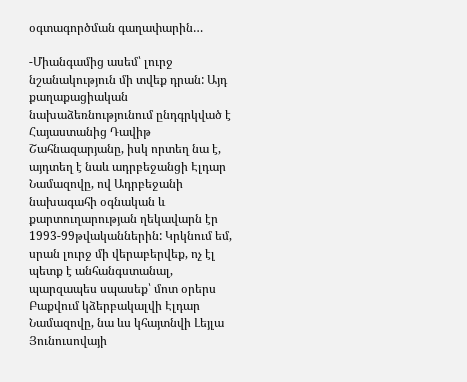օգտագործման գաղափարին…

-Միանգամից ասեմ՝ լուրջ նշանակություն մի տվեք դրան: Այդ քաղաքացիական նախաձեռնությունում ընդգրկված է Հայաստանից Դավիթ Շահնազարյանը, իսկ որտեղ նա է, այդտեղ է նաև ադրբեջանցի Էլդար Նամազովը, ով Ադրբեջանի նախագահի օգնական և քարտուղարության ղեկավարն էր 1993-99թվականներին: Կրկնում եմ, սրան լուրջ մի վերաբերվեք, ոչ էլ պետք է անհանգստանալ, պարզապես սպասեք՝ մոտ օրերս Բաքվում կձերբակալվի Էլդար Նամազովը, նա ևս կհայտնվի Լեյլա Յունուսովայի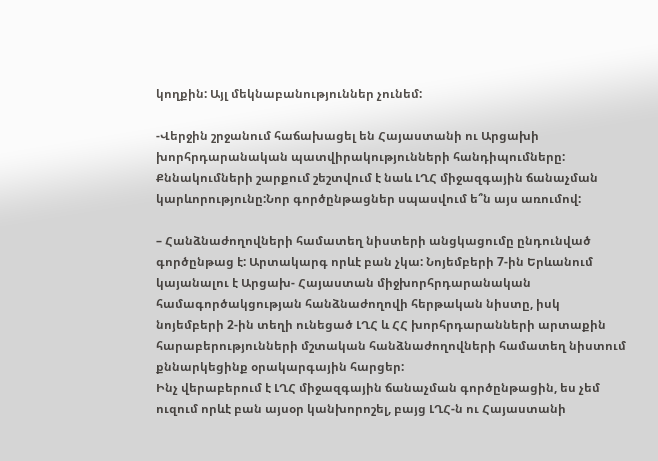կողքին: Այլ մեկնաբանություններ չունեմ:

-Վերջին շրջանում հաճախացել են Հայաստանի ու Արցախի խորհրդարանական պատվիրակությունների հանդիպումները: Քննակումների շարքում շեշտվում է նաև ԼՂՀ միջազգային ճանաչման կարևորությունը:Նոր գործընթացներ սպասվում ե՞ն այս առումով:

– Հանձնաժողովների համատեղ նիստերի անցկացումը ընդունված գործընթաց է: Արտակարգ որևէ բան չկա: Նոյեմբերի 7-ին Երևանում կայանալու է Արցախ- Հայաստան միջխորհրդարանական համագործակցության հանձնաժողովի հերթական նիստը, իսկ նոյեմբերի 2-ին տեղի ունեցած ԼՂՀ և ՀՀ խորհրդարանների արտաքին հարաբերությունների մշտական հանձնաժողովների համատեղ նիստում քննարկեցինք օրակարգային հարցեր:
Ինչ վերաբերում է ԼՂՀ միջազգային ճանաչման գործընթացին, ես չեմ ուզում որևէ բան այսօր կանխորոշել, բայց ԼՂՀ-ն ու Հայաստանի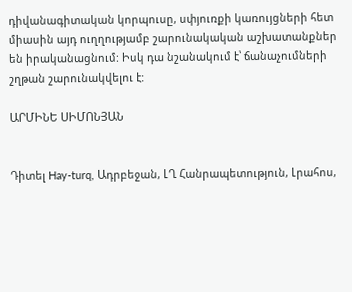դիվանագիտական կորպուսը, սփյուռքի կառույցների հետ միասին այդ ուղղությամբ շարունակական աշխատանքներ են իրականացնում: Իսկ դա նշանակում է՝ ճանաչումների շղթան շարունակվելու է:

ԱՐՄԻՆԵ ՍԻՄՈՆՅԱՆ


Դիտել Hay-turq, Ադրբեջան, ԼՂ Հանրապետություն, Լրահոս,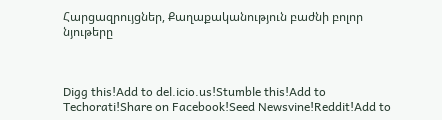Հարցազրույցներ, Քաղաքականություն բաժնի բոլոր նյութերը



Digg this!Add to del.icio.us!Stumble this!Add to Techorati!Share on Facebook!Seed Newsvine!Reddit!Add to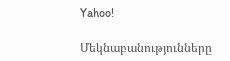Yahoo!

Մեկնաբանությունները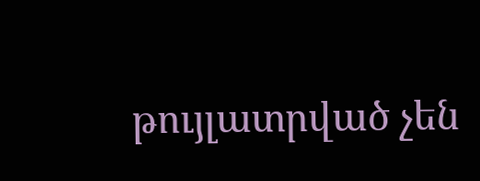թույլատրված չեն